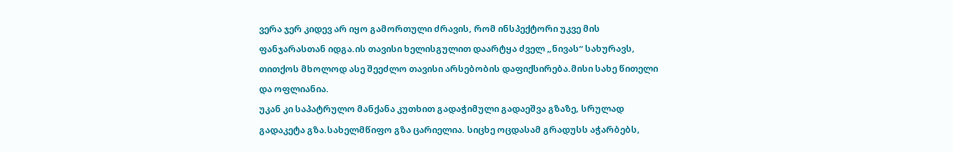ვერა ჯერ კიდევ არ იყო გამორთული ძრავის, რომ ინსპექტორი უკვე მის ფანჯარასთან იდგა.ის თავისი ხელისგულით დაარტყა ძველ „ნივას“ სახურავს, თითქოს მხოლოდ ასე შეეძლო თავისი არსებობის დაფიქსირება.მისი სახე წითელი და ოფლიანია.
უკან კი საპატრულო მანქანა კუთხით გადაჭიმული გადაეშვა გზაზე, სრულად გადაკეტა გზა.სახელმწიფო გზა ცარიელია. სიცხე ოცდასამ გრადუსს აჭარბებს,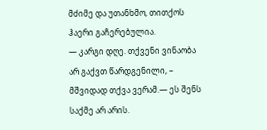მძიმე და უთანხმო, თითქოს ჰაერი გაჩერებულია.
— კარგი დღე. თქვენი ვინაობა არ გაქვთ წარდგენილი, – მშვიდად თქვა ვერამ.— ეს შენს საქმე არ არის.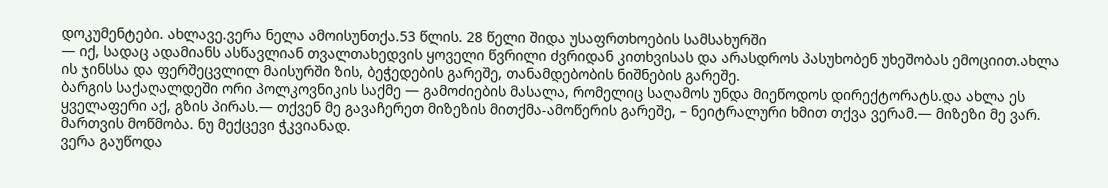დოკუმენტები. ახლავე.ვერა ნელა ამოისუნთქა.53 წლის. 28 წელი შიდა უსაფრთხოების სამსახურში
— იქ, სადაც ადამიანს ასწავლიან თვალთახედვის ყოველი წვრილი ძვრიდან კითხვისას და არასდროს პასუხობენ უხეშობას ემოციით.ახლა ის ჯინსსა და ფერშეცვლილ მაისურში ზის, ბეჭედების გარეშე, თანამდებობის ნიშნების გარეშე.
ბარგის საქაღალდეში ორი პოლკოვნიკის საქმე — გამოძიების მასალა, რომელიც საღამოს უნდა მიეწოდოს დირექტორატს.და ახლა ეს ყველაფერი აქ, გზის პირას.— თქვენ მე გავაჩერეთ მიზეზის მითქმა-ამოწერის გარეშე, – ნეიტრალური ხმით თქვა ვერამ.— მიზეზი მე ვარ. მართვის მოწმობა. ნუ მექცევი ჭკვიანად.
ვერა გაუწოდა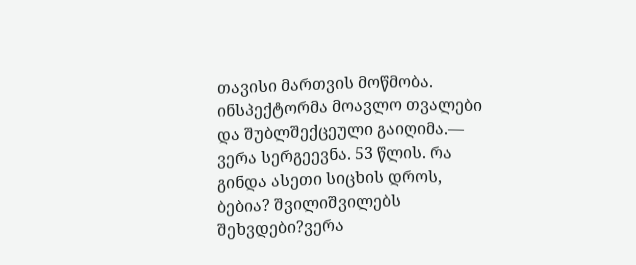თავისი მართვის მოწმობა. ინსპექტორმა მოავლო თვალები და შუბლშექცეული გაიღიმა.— ვერა სერგეევნა. 53 წლის. რა გინდა ასეთი სიცხის დროს, ბებია? შვილიშვილებს შეხვდები?ვერა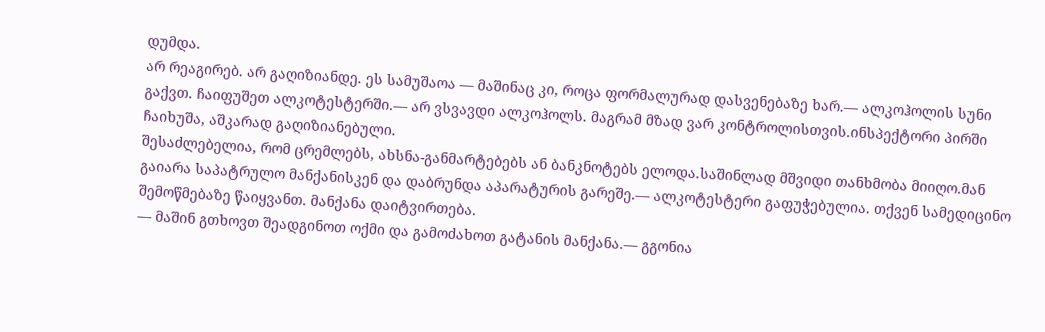დუმდა.
არ რეაგირებ. არ გაღიზიანდე. ეს სამუშაოა — მაშინაც კი, როცა ფორმალურად დასვენებაზე ხარ.— ალკოჰოლის სუნი გაქვთ. ჩაიფუშეთ ალკოტესტერში.— არ ვსვავდი ალკოჰოლს. მაგრამ მზად ვარ კონტროლისთვის.ინსპექტორი პირში ჩაიხუშა, აშკარად გაღიზიანებული.
შესაძლებელია, რომ ცრემლებს, ახსნა-განმარტებებს ან ბანკნოტებს ელოდა.საშინლად მშვიდი თანხმობა მიიღო.მან გაიარა საპატრულო მანქანისკენ და დაბრუნდა აპარატურის გარეშე.— ალკოტესტერი გაფუჭებულია. თქვენ სამედიცინო შემოწმებაზე წაიყვანთ. მანქანა დაიტვირთება.
— მაშინ გთხოვთ შეადგინოთ ოქმი და გამოძახოთ გატანის მანქანა.— გგონია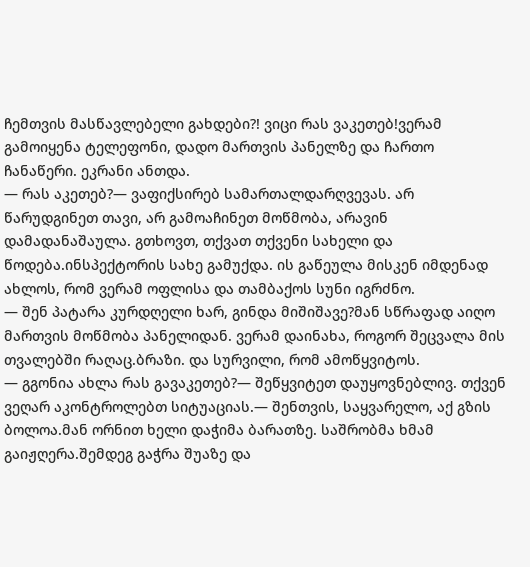ჩემთვის მასწავლებელი გახდები?! ვიცი რას ვაკეთებ!ვერამ გამოიყენა ტელეფონი, დადო მართვის პანელზე და ჩართო ჩანაწერი. ეკრანი ანთდა.
— რას აკეთებ?— ვაფიქსირებ სამართალდარღვევას. არ წარუდგინეთ თავი, არ გამოაჩინეთ მოწმობა, არავინ დამადანაშაულა. გთხოვთ, თქვათ თქვენი სახელი და წოდება.ინსპექტორის სახე გამუქდა. ის გაწეულა მისკენ იმდენად ახლოს, რომ ვერამ ოფლისა და თამბაქოს სუნი იგრძნო.
— შენ პატარა კურდღელი ხარ, გინდა მიშიშავე?მან სწრაფად აიღო მართვის მოწმობა პანელიდან. ვერამ დაინახა, როგორ შეცვალა მის თვალებში რაღაც.ბრაზი. და სურვილი, რომ ამოწყვიტოს.
— გგონია ახლა რას გავაკეთებ?— შეწყვიტეთ დაუყოვნებლივ. თქვენ ვეღარ აკონტროლებთ სიტუაციას.— შენთვის, საყვარელო, აქ გზის ბოლოა.მან ორნით ხელი დაჭიმა ბარათზე. საშრობმა ხმამ გაიჟღერა.შემდეგ გაჭრა შუაზე და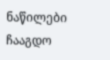ნაწილები ჩააგდო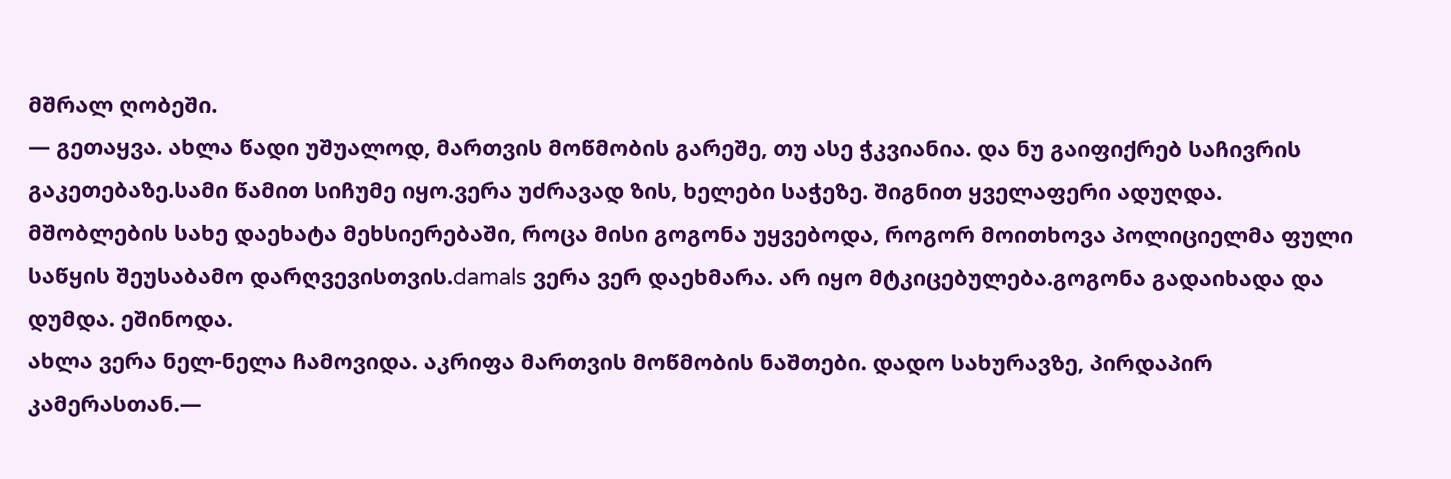მშრალ ღობეში.
— გეთაყვა. ახლა წადი უშუალოდ, მართვის მოწმობის გარეშე, თუ ასე ჭკვიანია. და ნუ გაიფიქრებ საჩივრის გაკეთებაზე.სამი წამით სიჩუმე იყო.ვერა უძრავად ზის, ხელები საჭეზე. შიგნით ყველაფერი ადუღდა.
მშობლების სახე დაეხატა მეხსიერებაში, როცა მისი გოგონა უყვებოდა, როგორ მოითხოვა პოლიციელმა ფული საწყის შეუსაბამო დარღვევისთვის.damals ვერა ვერ დაეხმარა. არ იყო მტკიცებულება.გოგონა გადაიხადა და დუმდა. ეშინოდა.
ახლა ვერა ნელ-ნელა ჩამოვიდა. აკრიფა მართვის მოწმობის ნაშთები. დადო სახურავზე, პირდაპირ კამერასთან.—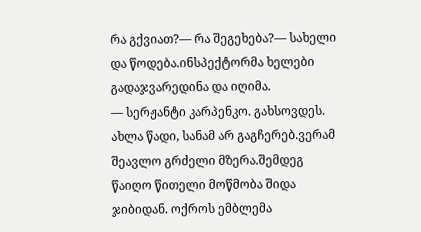რა გქვიათ?— რა შეგეხება?— სახელი და წოდება.ინსპექტორმა ხელები გადაჯვარედინა და იღიმა.
— სერჟანტი კარპენკო. გახსოვდეს. ახლა წადი, სანამ არ გაგჩერებ.ვერამ შეავლო გრძელი მზერა.შემდეგ წაიღო წითელი მოწმობა შიდა ჯიბიდან. ოქროს ემბლემა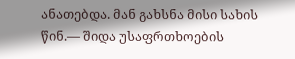ანათებდა. მან გახსნა მისი სახის წინ.— შიდა უსაფრთხოების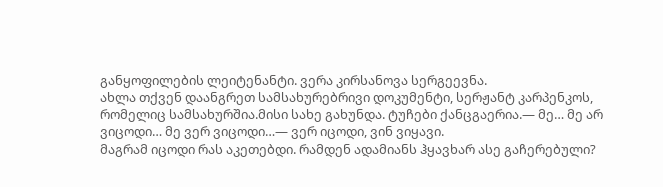განყოფილების ლეიტენანტი. ვერა კირსანოვა სერგეევნა.
ახლა თქვენ დაანგრეთ სამსახურებრივი დოკუმენტი, სერჟანტ კარპენკოს, რომელიც სამსახურშია.მისი სახე გახუნდა. ტუჩები ქანცგაერია.— მე… მე არ ვიცოდი… მე ვერ ვიცოდი…— ვერ იცოდი, ვინ ვიყავი.
მაგრამ იცოდი რას აკეთებდი. რამდენ ადამიანს ჰყავხარ ასე გაჩერებული?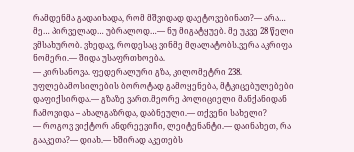რამდენმა გადაიხადა, რომ მშვიდად დაეტოვებინათ?— არა… მე… პირველად… უბრალოდ…— ნუ მიგატყუებ. მე უკვე 28 წელი ვმსახურობ. ვხედავ, როდესაც ვინმე მღალატობს.ვერა აკრიფა ნომერი.— შიდა უსაფრთხოება.
— კირსანოვა. ფედერალური გზა, კილომეტრი 238. უფლებამოსილების ბოროტად გამოყენება, მტკიცებულებები დაფიქსირდა.— გზაზე ვართ.მეორე პოლიციელი მანქანიდან ჩამოვიდა – ახალგაზრდა, დაბნეული.— თქვენი სახელი?
— როგოვ ვიქტორ ანდრეევიჩი, ლეიტენანტი.— დაინახეთ, რა გააკეთა?— დიახ.— ხშირად აკეთებს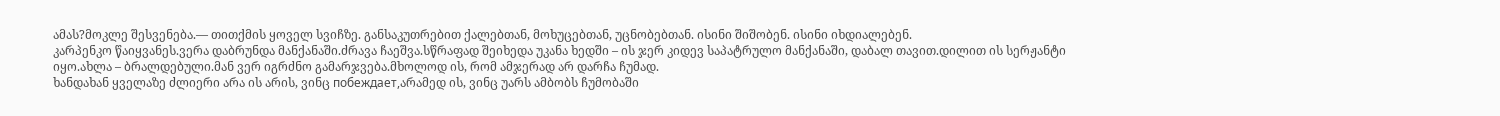ამას?მოკლე შესვენება.— თითქმის ყოველ სვიჩზე. განსაკუთრებით ქალებთან, მოხუცებთან, უცნობებთან. ისინი შიშობენ. ისინი იხდიალებენ.
კარპენკო წაიყვანეს.ვერა დაბრუნდა მანქანაში.ძრავა ჩაეშვა.სწრაფად შეიხედა უკანა ხედში – ის ჯერ კიდევ საპატრულო მანქანაში, დაბალ თავით.დილით ის სერჟანტი იყო.ახლა – ბრალდებული.მან ვერ იგრძნო გამარჯვება.მხოლოდ ის, რომ ამჯერად არ დარჩა ჩუმად.
ხანდახან ყველაზე ძლიერი არა ის არის, ვინც побеждает,არამედ ის, ვინც უარს ამბობს ჩუმობაში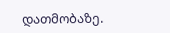დათმობაზე.